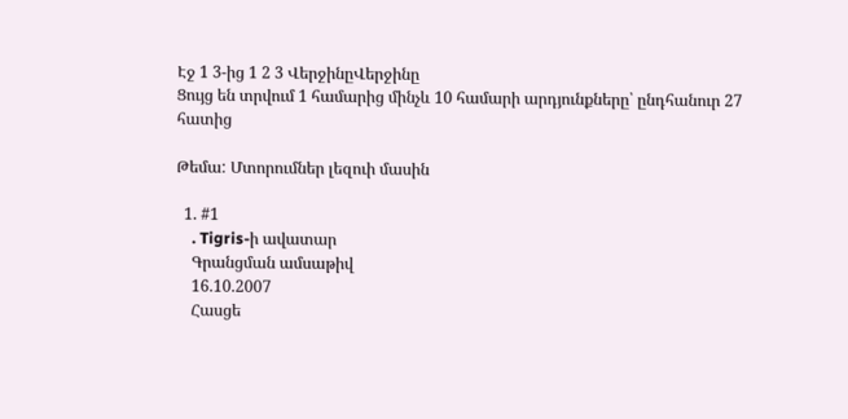Էջ 1 3-ից 1 2 3 ՎերջինըՎերջինը
Ցույց են տրվում 1 համարից մինչև 10 համարի արդյունքները՝ ընդհանուր 27 հատից

Թեմա: Մտորումներ լեզուի մասին

  1. #1
    . Tigris-ի ավատար
    Գրանցման ամսաթիվ
    16.10.2007
    Հասցե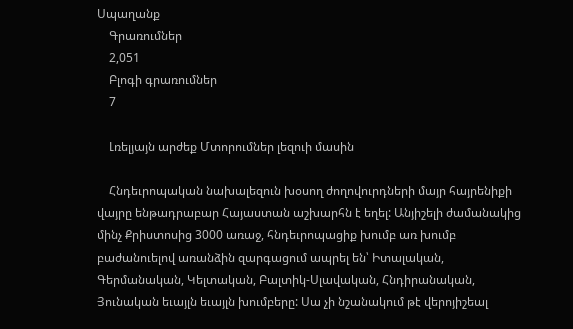Սպաղանք
    Գրառումներ
    2,051
    Բլոգի գրառումներ
    7

    Լռելյայն արժեք Մտորումներ լեզուի մասին

    Հնդեւրոպական նախալեզուն խօսող ժողովուրդների մայր հայրենիքի վայրը ենթադրաբար Հայաստան աշխարհն է եղել: Անյիշելի ժամանակից մինչ Քրիստոսից 3000 առաջ, հնդեւրոպացիք խումբ առ խումբ բաժանուելով առանձին զարգացում ապրել են՝ Իտալական, Գերմանական, Կելտական, Բալտիկ-Սլավական, Հնդիրանական, Յունական եւայլն եւայլն խումբերը: Սա չի նշանակում թէ վերոյիշեալ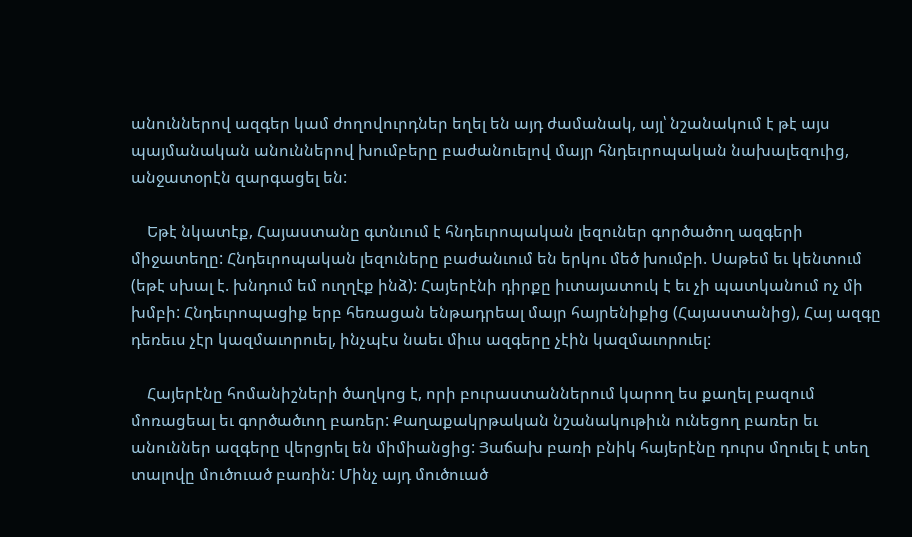անուններով ազգեր կամ ժողովուրդներ եղել են այդ ժամանակ, այլ՝ նշանակում է թէ այս պայմանական անուններով խումբերը բաժանուելով մայր հնդեւրոպական նախալեզուից, անջատօրէն զարգացել են:

    Եթէ նկատէք, Հայաստանը գտնւում է հնդեւրոպական լեզուներ գործածող ազգերի միջատեղը: Հնդեւրոպական լեզուները բաժանւում են երկու մեծ խումբի. Սաթեմ եւ կենտում (եթէ սխալ է. խնդում եմ ուղղէք ինձ): Հայերէնի դիրքը իւտայատուկ է եւ չի պատկանում ոչ մի խմբի: Հնդեւրոպացիք երբ հեռացան ենթադրեալ մայր հայրենիքից (Հայաստանից), Հայ ազգը դեռեւս չէր կազմաւորուել, ինչպէս նաեւ միւս ազգերը չէին կազմաւորուել:

    Հայերէնը հոմանիշների ծաղկոց է, որի բուրաստաններում կարող ես քաղել բազում մոռացեալ եւ գործածւող բառեր: Քաղաքակրթական նշանակութիւն ունեցող բառեր եւ անուններ ազգերը վերցրել են միմիանցից: Յաճախ բառի բնիկ հայերէնը դուրս մղուել է տեղ տալովը մուծուած բառին: Մինչ այդ մուծուած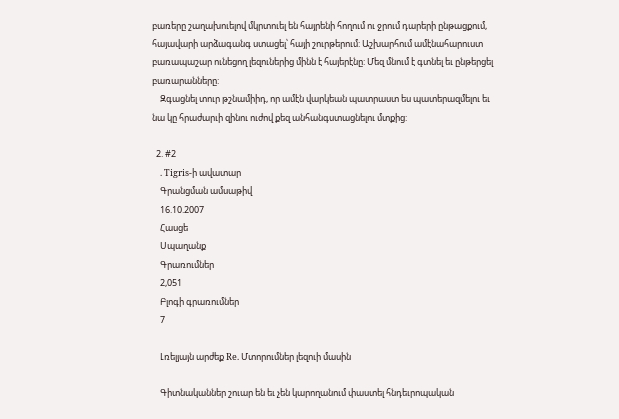բառերը շաղախուելով մկրտուել են հայրենի հողում ու ջրում դարերի ընթացքում, հայավարի արձագանգ ստացել՝ հայի շուրթերում: Աշխարհում ամէնահարուստ բառապաշար ունեցող լեզուներից մինն է հայերէնը: Մեզ մնում է գտնել եւ ընթերցել բառարանները:
    Զգացնել տուր թշնամիիդ, որ ամէն վարկեան պատրաստ ես պատերազմելու եւ նա կը հրաժարւի զինու ուժով քեզ անհանգստացնելու մտքից:

  2. #2
    . Tigris-ի ավատար
    Գրանցման ամսաթիվ
    16.10.2007
    Հասցե
    Սպաղանք
    Գրառումներ
    2,051
    Բլոգի գրառումներ
    7

    Լռելյայն արժեք Re. Մտորումներ լեզուի մասին

    Գիտնականներ շուար են եւ չեն կարողանում փաստել հնդեւրոպական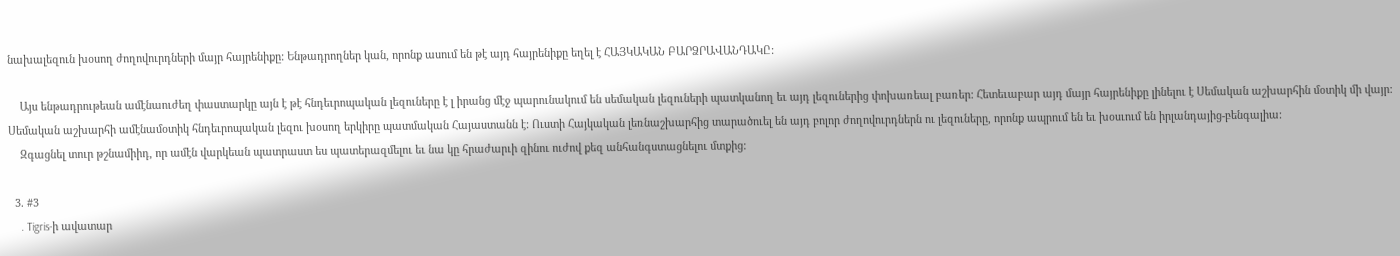նախալեզուն խօսող ժողովուրդների մայր հայրենիքը: Ենթադրողներ կան, որոնք ասում են թէ այդ հայրենիքը եղել է ՀԱՅԿԱԿԱՆ ԲԱՐՁՐԱՎԱՆԴԱԿԸ:

    Այս ենթադրութեան ամէնաուժեղ փաստարկը այն է թէ հնդեւրոպական լեզուները է լ իրանց մէջ պարունակում են սեմական լեզուների պատկանող եւ այդ լեզուներից փոխառեալ բառեր: Հետեւաբար այդ մայր հայրենիքը լինելու է Սեմական աշխարհին մօտիկ մի վայր: Սեմական աշխարհի ամէնամօտիկ հնդեւրոպական լեզու խօսող երկիրը պատմական Հայաստանն է: Ուստի Հայկական լեռնաշխարհից տարածուել են այդ բոլոր ժողովուրդներն ու լեզուները, որոնք ապրում են եւ խօսւում են իրլանդայից-բենգալիա:
    Զգացնել տուր թշնամիիդ, որ ամէն վարկեան պատրաստ ես պատերազմելու եւ նա կը հրաժարւի զինու ուժով քեզ անհանգստացնելու մտքից:

  3. #3
    . Tigris-ի ավատար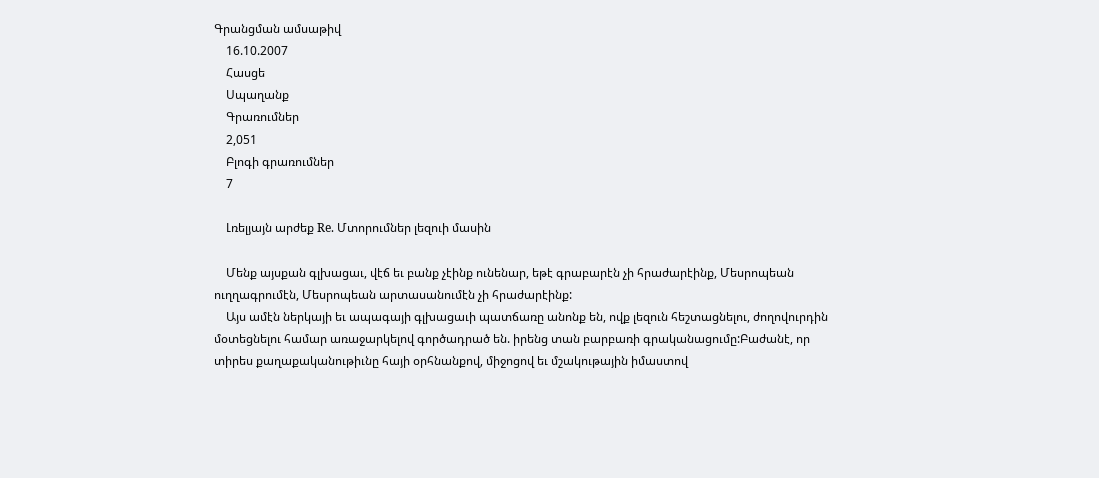Գրանցման ամսաթիվ
    16.10.2007
    Հասցե
    Սպաղանք
    Գրառումներ
    2,051
    Բլոգի գրառումներ
    7

    Լռելյայն արժեք Re. Մտորումներ լեզուի մասին

    Մենք այսքան գլխացաւ, վէճ եւ բանք չէինք ունենար, եթէ գրաբարէն չի հրաժարէինք, Մեսրոպեան ուղղագրումէն, Մեսրոպեան արտասանումէն չի հրաժարէինք:
    Այս ամէն ներկայի եւ ապագայի գլխացաւի պատճառը անոնք են, ովք լեզուն հեշտացնելու, ժողովուրդին մօտեցնելու համար առաջարկելով գործադրած են. իրենց տան բարբառի գրականացումը:Բաժանէ, որ տիրես քաղաքականութիւնը հայի օրհնանքով, միջոցով եւ մշակութային իմաստով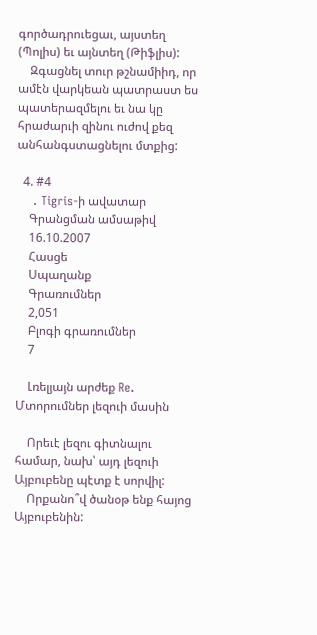գործադրուեցաւ, այստեղ (Պոլիս) եւ այնտեղ (Թիֆլիս):
    Զգացնել տուր թշնամիիդ, որ ամէն վարկեան պատրաստ ես պատերազմելու եւ նա կը հրաժարւի զինու ուժով քեզ անհանգստացնելու մտքից:

  4. #4
    . Tigris-ի ավատար
    Գրանցման ամսաթիվ
    16.10.2007
    Հասցե
    Սպաղանք
    Գրառումներ
    2,051
    Բլոգի գրառումներ
    7

    Լռելյայն արժեք Re. Մտորումներ լեզուի մասին

    Որեւէ լեզու գիտնալու համար, նախ՝ այդ լեզուի Այբուբենը պէտք է սորվիլ:
    Որքանո՞վ ծանօթ ենք հայոց Այբուբենին: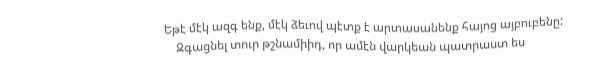Եթէ մէկ ազգ ենք, մէկ ձեւով պէտք է արտասանենք հայոց այբուբենը:
    Զգացնել տուր թշնամիիդ, որ ամէն վարկեան պատրաստ ես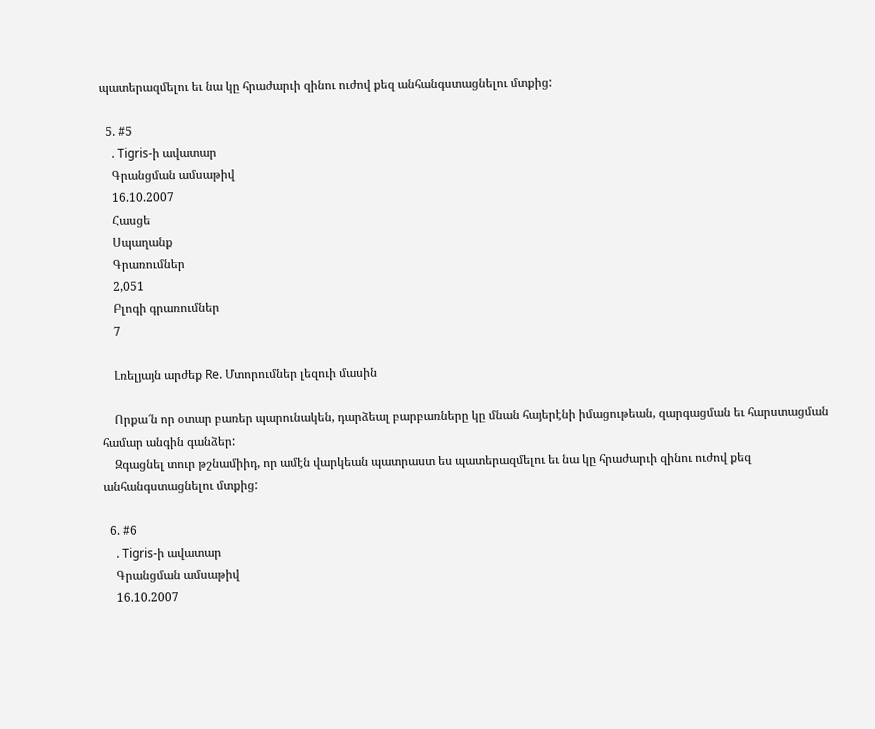պատերազմելու եւ նա կը հրաժարւի զինու ուժով քեզ անհանգստացնելու մտքից:

  5. #5
    . Tigris-ի ավատար
    Գրանցման ամսաթիվ
    16.10.2007
    Հասցե
    Սպաղանք
    Գրառումներ
    2,051
    Բլոգի գրառումներ
    7

    Լռելյայն արժեք Re. Մտորումներ լեզուի մասին

    Որքա՜ն որ օտար բառեր պարունակեն, դարձեալ բարբառները կը մնան հայերէնի իմացութեան, զարգացման եւ հարստացման համար անգին գանձեր:
    Զգացնել տուր թշնամիիդ, որ ամէն վարկեան պատրաստ ես պատերազմելու եւ նա կը հրաժարւի զինու ուժով քեզ անհանգստացնելու մտքից:

  6. #6
    . Tigris-ի ավատար
    Գրանցման ամսաթիվ
    16.10.2007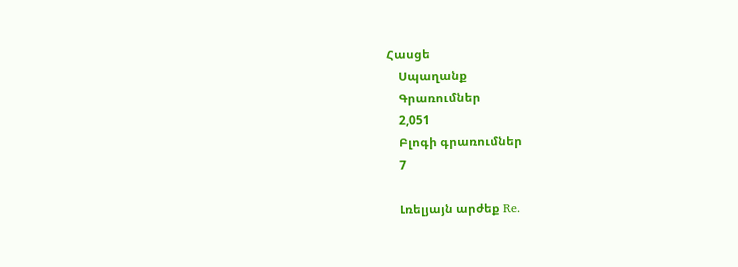Հասցե
    Սպաղանք
    Գրառումներ
    2,051
    Բլոգի գրառումներ
    7

    Լռելյայն արժեք Re.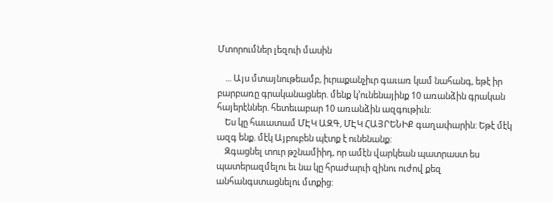Մտորումներ լեզուի մասին

    ... Այս մտայնութեամբ, իւրաքանչիւր գաւառ կամ նահանգ, եթէ իր բարբառը գրականացներ. մենք կ’ունենայինք 10 առանձին գրական հայերէններ. հետեւաբար 10 առանձին ազգութիւն:
    Ես կը հաւատամ ՄԷԿ ԱԶԳ, ՄԷԿ ՀԱՅՐԵՆԻՔ գաղափարին: Եթէ մէկ ազգ ենք. մէկ Այբուբեն պէտք է ունենանք:
    Զգացնել տուր թշնամիիդ, որ ամէն վարկեան պատրաստ ես պատերազմելու եւ նա կը հրաժարւի զինու ուժով քեզ անհանգստացնելու մտքից: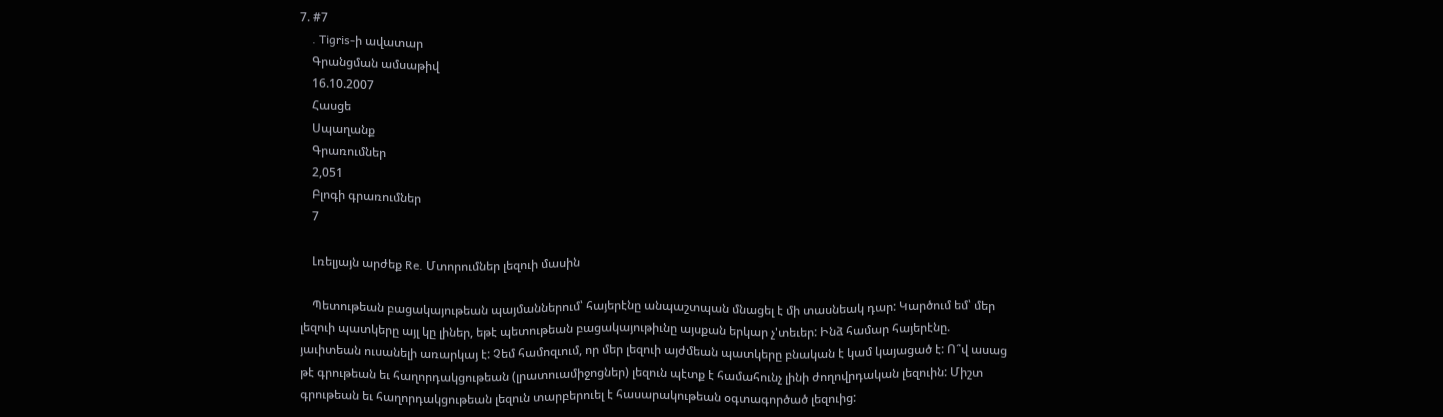7. #7
    . Tigris-ի ավատար
    Գրանցման ամսաթիվ
    16.10.2007
    Հասցե
    Սպաղանք
    Գրառումներ
    2,051
    Բլոգի գրառումներ
    7

    Լռելյայն արժեք Re. Մտորումներ լեզուի մասին

    Պետութեան բացակայութեան պայմաններում՝ հայերէնը անպաշտպան մնացել է մի տասնեակ դար: Կարծում եմ՝ մեր լեզուի պատկերը այլ կը լիներ, եթէ պետութեան բացակայութիւնը այսքան երկար չ'տեւեր: Ինձ համար հայերէնը. յաւիտեան ուսանելի առարկայ է: Չեմ համոզւում, որ մեր լեզուի այժմեան պատկերը բնական է կամ կայացած է: Ո՞վ ասաց թէ գրութեան եւ հաղորդակցութեան (լրատուամիջոցներ) լեզուն պէտք է համահունչ լինի ժողովրդական լեզուին: Միշտ գրութեան եւ հաղորդակցութեան լեզուն տարբերուել է հասարակութեան օգտագործած լեզուից: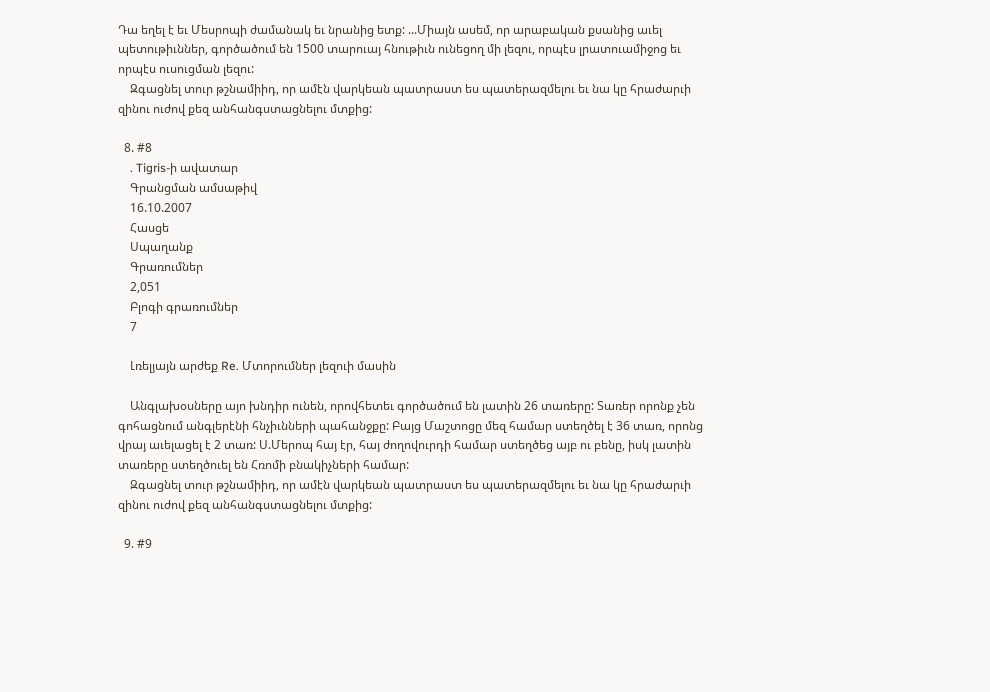Դա եղել է եւ Մեսրոպի ժամանակ եւ նրանից ետք: ...Միայն ասեմ, որ արաբական քսանից աւել պետութիւններ, գործածում են 1500 տարուայ հնութիւն ունեցող մի լեզու, որպէս լրատուամիջոց եւ որպէս ուսուցման լեզու:
    Զգացնել տուր թշնամիիդ, որ ամէն վարկեան պատրաստ ես պատերազմելու եւ նա կը հրաժարւի զինու ուժով քեզ անհանգստացնելու մտքից:

  8. #8
    . Tigris-ի ավատար
    Գրանցման ամսաթիվ
    16.10.2007
    Հասցե
    Սպաղանք
    Գրառումներ
    2,051
    Բլոգի գրառումներ
    7

    Լռելյայն արժեք Re. Մտորումներ լեզուի մասին

    Անգլախօսները այո խնդիր ունեն, որովհետեւ գործածում են լատին 26 տառերը: Տառեր որոնք չեն գոհացնում անգլերէնի հնչիւնների պահանջքը: Բայց Մաշտոցը մեզ համար ստեղծել է 36 տառ, որոնց վրայ աւելացել է 2 տառ: Ս.Մերոպ հայ էր, հայ ժողովուրդի համար ստեղծեց այբ ու բենը, իսկ լատին տառերը ստեղծուել են Հռոմի բնակիչների համար:
    Զգացնել տուր թշնամիիդ, որ ամէն վարկեան պատրաստ ես պատերազմելու եւ նա կը հրաժարւի զինու ուժով քեզ անհանգստացնելու մտքից:

  9. #9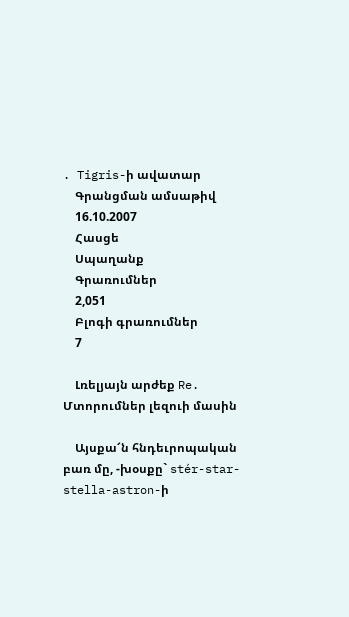. Tigris-ի ավատար
    Գրանցման ամսաթիվ
    16.10.2007
    Հասցե
    Սպաղանք
    Գրառումներ
    2,051
    Բլոգի գրառումներ
    7

    Լռելյայն արժեք Re. Մտորումներ լեզուի մասին

    Այսքա՜ն հնդեւրոպական բառ մը, -խօսքը` stér-star-stella-astron-ի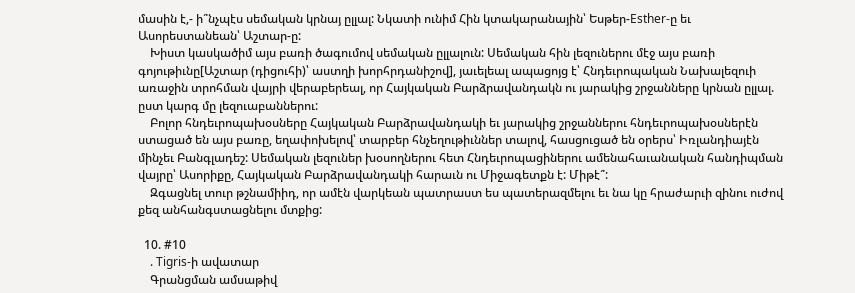մասին է,- ի՞նչպէս սեմական կրնայ ըլլալ: Նկատի ունիմ Հին կտակարանային՝ Եսթեր-Esther-ը եւ Ասորեստանեան՝ Աշտար-ը:
    Խիստ կասկածիմ այս բառի ծագումով սեմական ըլլալուն: Սեմական հին լեզուներու մէջ այս բառի գոյութիւնը[Աշտար (դիցուհի)՝ աստղի խորհրդանիշով], յաւելեալ ապացոյց է՝ Հնդեւրոպական Նախալեզուի առաջին տրոհման վայրի վերաբերեալ, որ Հայկական Բարձրավանդակն ու յարակից շրջանները կրնան ըլլալ. ըստ կարգ մը լեզուաբաններու:
    Բոլոր հնդեւրոպախօսները Հայկական Բարձրավանդակի եւ յարակից շրջաններու հնդեւրոպախօսներէն ստացած են այս բառը, եղափոխելով՝ տարբեր հնչեղութիւններ տալով, հասցուցած են օրերս՝ Իռլանդիայէն մինչեւ Բանգլադեշ: Սեմական լեզուներ խօսողներու հետ Հնդեւրոպացիներու ամենահաւանական հանդիպման վայրը՝ Ասորիքը, Հայկական Բարձրավանդակի հարաւն ու Միջագետքն է: Միթէ՞:
    Զգացնել տուր թշնամիիդ, որ ամէն վարկեան պատրաստ ես պատերազմելու եւ նա կը հրաժարւի զինու ուժով քեզ անհանգստացնելու մտքից:

  10. #10
    . Tigris-ի ավատար
    Գրանցման ամսաթիվ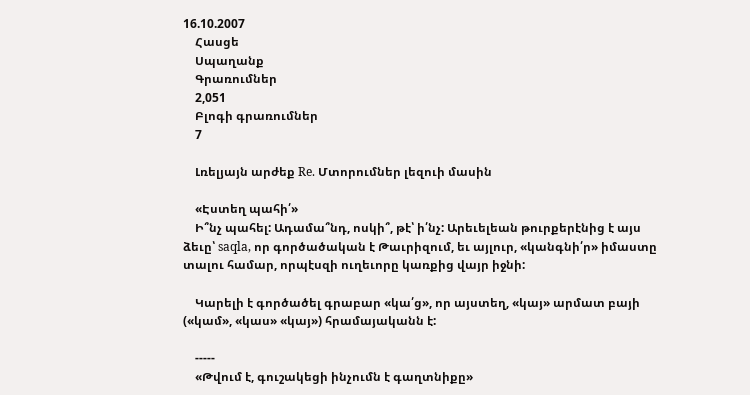16.10.2007
    Հասցե
    Սպաղանք
    Գրառումներ
    2,051
    Բլոգի գրառումներ
    7

    Լռելյայն արժեք Re. Մտորումներ լեզուի մասին

    «Էստեղ պահի՛»
    Ի՞նչ պահել: Ադամա՞նդ, ոսկի՞, թէ՝ ի՛նչ: Արեւելեան թուրքերէնից է այս ձեւը՝ saqla, որ գործածական է Թաւրիզում, եւ այլուր, «կանգնի՛ր» իմաստը տալու համար, որպէսզի ուղեւորը կառքից վայր իջնի:

    Կարելի է գործածել գրաբար «կա՛ց», որ այստեղ, «կայ» արմատ բայի («կամ», «կաս» «կայ») հրամայականն է:

    -----
    «Թվում է, գուշակեցի ինչումն է գաղտնիքը»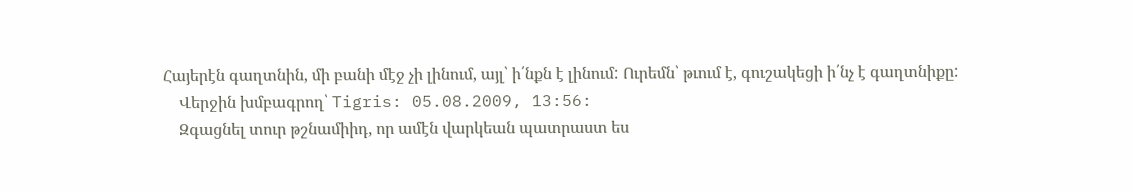Հայերէն գաղտնին, մի բանի մէջ չի լինում, այլ՝ ի՛նքն է լինում: Ուրեմն՝ թւում է, գուշակեցի ի՛նչ է գաղտնիքը:
    Վերջին խմբագրող՝ Tigris: 05.08.2009, 13:56:
    Զգացնել տուր թշնամիիդ, որ ամէն վարկեան պատրաստ ես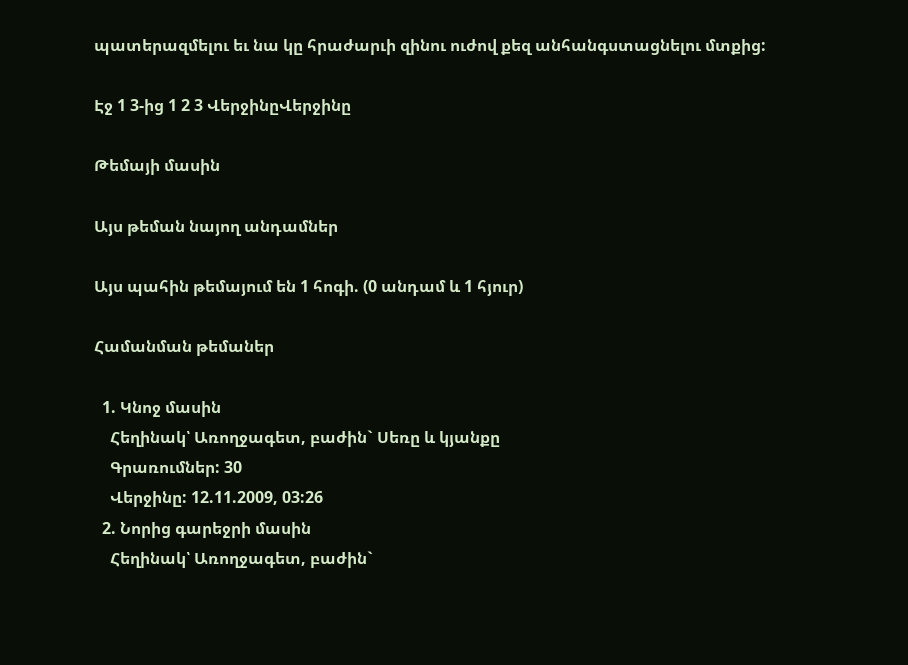պատերազմելու եւ նա կը հրաժարւի զինու ուժով քեզ անհանգստացնելու մտքից:

Էջ 1 3-ից 1 2 3 ՎերջինըՎերջինը

Թեմայի մասին

Այս թեման նայող անդամներ

Այս պահին թեմայում են 1 հոգի. (0 անդամ և 1 հյուր)

Համանման թեմաներ

  1. Կնոջ մասին
    Հեղինակ՝ Առողջագետ, բաժին` Սեռը և կյանքը
    Գրառումներ: 30
    Վերջինը: 12.11.2009, 03:26
  2. Նորից գարեջրի մասին
    Հեղինակ՝ Առողջագետ, բաժին`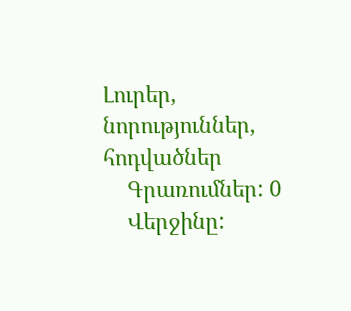Լուրեր, նորություններ, հոդվածներ
    Գրառումներ: 0
    Վերջինը: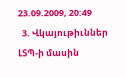23.09.2009, 20:49
  3. Վկայութիւններ ԼՏՊ-ի մասին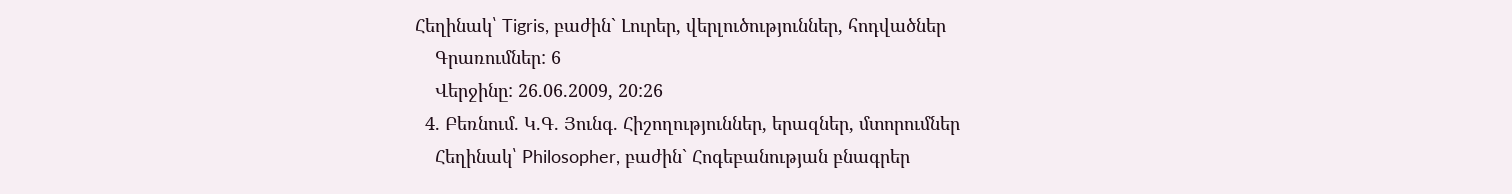Հեղինակ՝ Tigris, բաժին` Լուրեր, վերլուծություններ, հոդվածներ
    Գրառումներ: 6
    Վերջինը: 26.06.2009, 20:26
  4. Բեռնում. Կ.Գ. Յունգ. Հիշողություններ, երազներ, մտորումներ
    Հեղինակ՝ Philosopher, բաժին` Հոգեբանության բնագրեր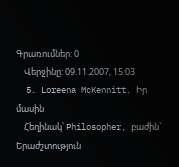Գրառումներ: 0
    Վերջինը: 09.11.2007, 15:03
  5. Loreena McKennitt. Իր մասին
    Հեղինակ՝ Philosopher, բաժին` Երաժշտություն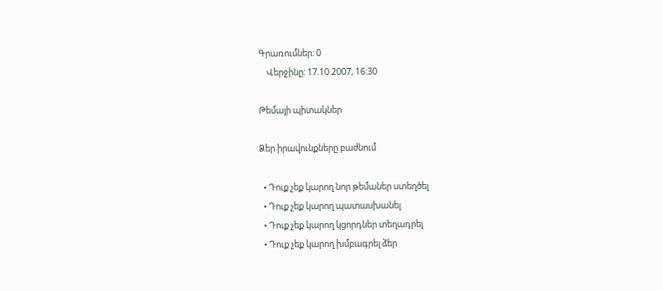Գրառումներ: 0
    Վերջինը: 17.10.2007, 16:30

Թեմայի պիտակներ

Ձեր իրավունքները բաժնում

  • Դուք չեք կարող նոր թեմաներ ստեղծել
  • Դուք չեք կարող պատասխանել
  • Դուք չեք կարող կցորդներ տեղադրել
  • Դուք չեք կարող խմբագրել ձեր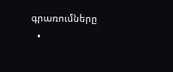գրառումները
  •